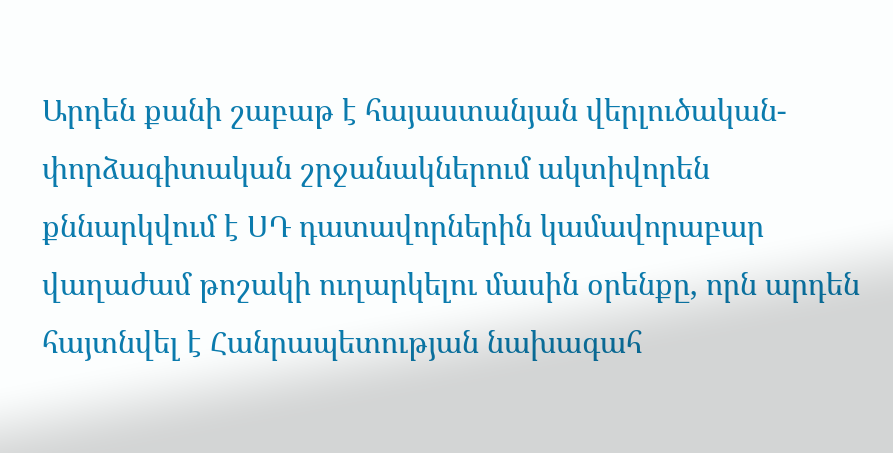Արդեն քանի շաբաթ է հայաստանյան վերլուծական-փորձագիտական շրջանակներում ակտիվորեն քննարկվում է ՍԴ դատավորներին կամավորաբար վաղաժամ թոշակի ուղարկելու մասին օրենքը, որն արդեն հայտնվել է Հանրապետության նախագահ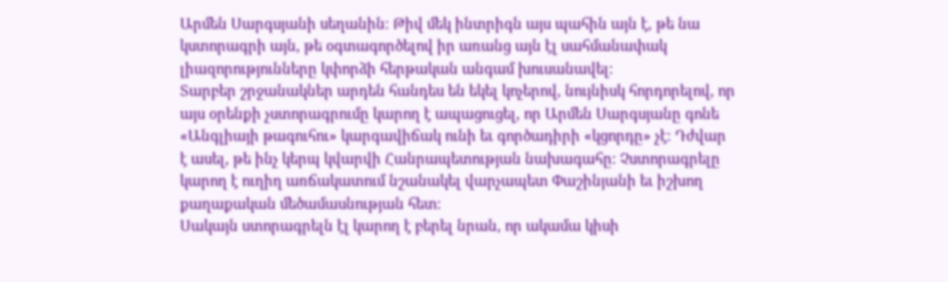Արմեն Սարգսյանի սեղանին։ Թիվ մեկ ինտրիգն այս պահին այն է, թե նա կստորագրի այն, թե օգտագործելով իր առանց այն էլ սահմանափակ լիազորությունները կփորձի հերթական անգամ խուսանավել։
Տարբեր շրջանակներ արդեն հանդես են եկել կոչերով, նույնիսկ հորդորելով, որ այս օրենքի չստորագրումը կարող է ապացուցել, որ Արմեն Սարգսյանը գոնե «Անգլիայի թագուհու» կարգավիճակ ունի եւ գործադիրի «կցորդը» չէ։ Դժվար է ասել, թե ինչ կերպ կվարվի Հանրապետության նախագահը։ Չստորագրելը կարող է ուղիղ առճակատում նշանակել վարչապետ Փաշինյանի եւ իշխող քաղաքական մեծամասնության հետ։
Սակայն ստորագրելն էլ կարող է բերել նրան, որ ակամա կիսի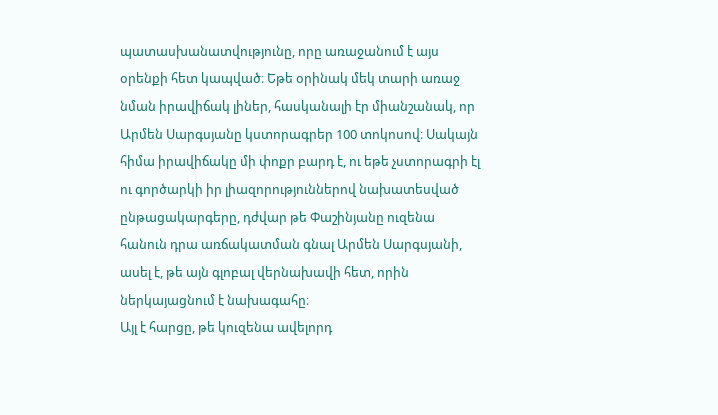պատասխանատվությունը, որը առաջանում է այս օրենքի հետ կապված։ Եթե օրինակ մեկ տարի առաջ նման իրավիճակ լիներ, հասկանալի էր միանշանակ, որ Արմեն Սարգսյանը կստորագրեր 100 տոկոսով։ Սակայն հիմա իրավիճակը մի փոքր բարդ է, ու եթե չստորագրի էլ ու գործարկի իր լիազորություններով նախատեսված ընթացակարգերը, դժվար թե Փաշինյանը ուզենա հանուն դրա առճակատման գնալ Արմեն Սարգսյանի, ասել է, թե այն գլոբալ վերնախավի հետ, որին ներկայացնում է նախագահը։
Այլ է հարցը, թե կուզենա ավելորդ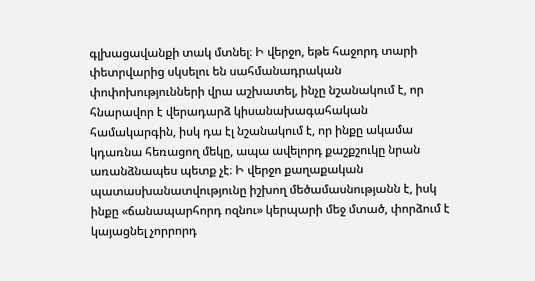գլխացավանքի տակ մտնել։ Ի վերջո, եթե հաջորդ տարի փետրվարից սկսելու են սահմանադրական փոփոխությունների վրա աշխատել, ինչը նշանակում է, որ հնարավոր է վերադարձ կիսանախագահական համակարգին, իսկ դա էլ նշանակում է, որ ինքը ակամա կդառնա հեռացող մեկը, ապա ավելորդ քաշքշուկը նրան առանձնապես պետք չէ։ Ի վերջո քաղաքական պատասխանատվությունը իշխող մեծամասնությանն է, իսկ ինքը «ճանապարհորդ ոզնու» կերպարի մեջ մտած, փորձում է կայացնել չորրորդ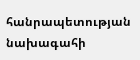հանրապետության նախագահի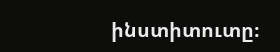ինստիտուտը։